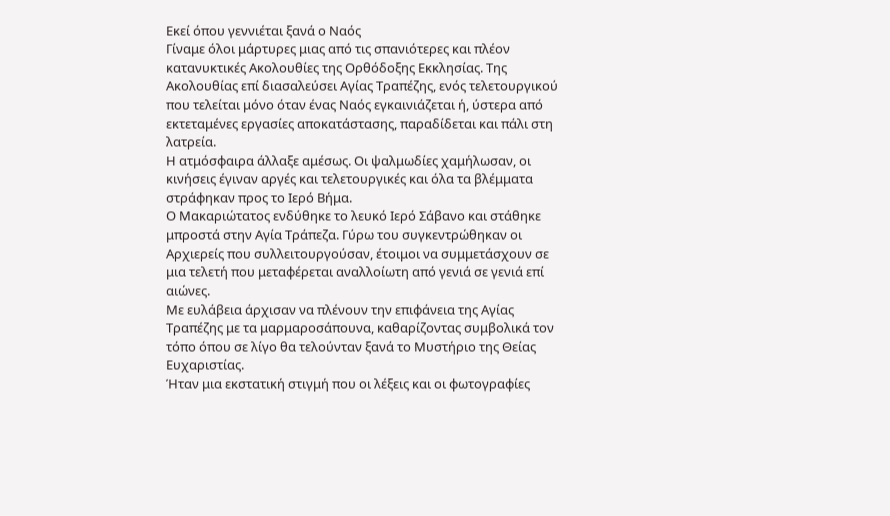Εκεί όπου γεννιέται ξανά ο Ναός
Γίναμε όλοι μάρτυρες μιας από τις σπανιότερες και πλέον κατανυκτικές Ακολουθίες της Ορθόδοξης Εκκλησίας. Της Ακολουθίας επί διασαλεύσει Αγίας Τραπέζης, ενός τελετουργικού που τελείται μόνο όταν ένας Ναός εγκαινιάζεται ή, ύστερα από εκτεταμένες εργασίες αποκατάστασης, παραδίδεται και πάλι στη λατρεία.
Η ατμόσφαιρα άλλαξε αμέσως. Οι ψαλμωδίες χαμήλωσαν, οι κινήσεις έγιναν αργές και τελετουργικές και όλα τα βλέμματα στράφηκαν προς το Ιερό Βήμα.
Ο Μακαριώτατος ενδύθηκε το λευκό Ιερό Σάβανο και στάθηκε μπροστά στην Αγία Τράπεζα. Γύρω του συγκεντρώθηκαν οι Αρχιερείς που συλλειτουργούσαν, έτοιμοι να συμμετάσχουν σε μια τελετή που μεταφέρεται αναλλοίωτη από γενιά σε γενιά επί αιώνες.
Με ευλάβεια άρχισαν να πλένουν την επιφάνεια της Αγίας Τραπέζης με τα μαρμαροσάπουνα, καθαρίζοντας συμβολικά τον τόπο όπου σε λίγο θα τελούνταν ξανά το Μυστήριο της Θείας Ευχαριστίας.
Ήταν μια εκστατική στιγμή που οι λέξεις και οι φωτογραφίες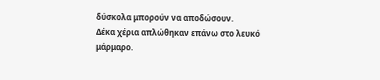δύσκολα μπορούν να αποδώσουν.
Δέκα χέρια απλώθηκαν επάνω στο λευκό μάρμαρο.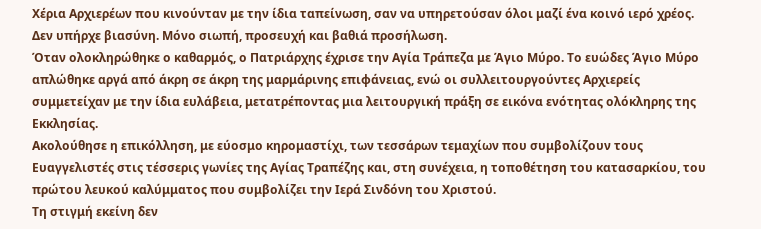Χέρια Αρχιερέων που κινούνταν με την ίδια ταπείνωση, σαν να υπηρετούσαν όλοι μαζί ένα κοινό ιερό χρέος. Δεν υπήρχε βιασύνη. Μόνο σιωπή, προσευχή και βαθιά προσήλωση.
Όταν ολοκληρώθηκε ο καθαρμός, ο Πατριάρχης έχρισε την Αγία Τράπεζα με Άγιο Μύρο. Το ευώδες Άγιο Μύρο απλώθηκε αργά από άκρη σε άκρη της μαρμάρινης επιφάνειας, ενώ οι συλλειτουργούντες Αρχιερείς συμμετείχαν με την ίδια ευλάβεια, μετατρέποντας μια λειτουργική πράξη σε εικόνα ενότητας ολόκληρης της Εκκλησίας.
Ακολούθησε η επικόλληση, με εύοσμο κηρομαστίχι, των τεσσάρων τεμαχίων που συμβολίζουν τους Ευαγγελιστές στις τέσσερις γωνίες της Αγίας Τραπέζης και, στη συνέχεια, η τοποθέτηση του κατασαρκίου, του πρώτου λευκού καλύμματος που συμβολίζει την Ιερά Σινδόνη του Χριστού.
Τη στιγμή εκείνη δεν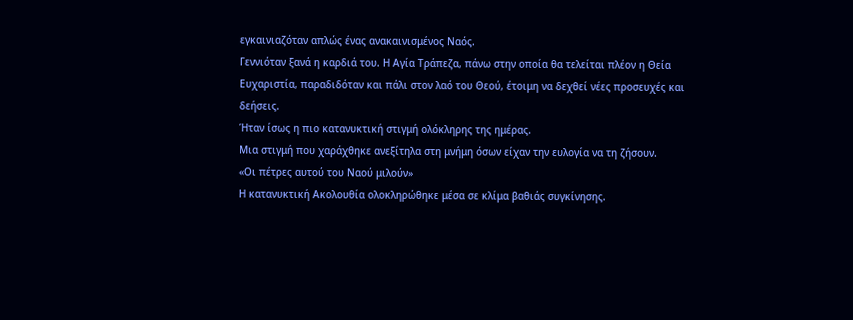εγκαινιαζόταν απλώς ένας ανακαινισμένος Ναός.
Γεννιόταν ξανά η καρδιά του. Η Αγία Τράπεζα, πάνω στην οποία θα τελείται πλέον η Θεία Ευχαριστία, παραδιδόταν και πάλι στον λαό του Θεού, έτοιμη να δεχθεί νέες προσευχές και δεήσεις.
Ήταν ίσως η πιο κατανυκτική στιγμή ολόκληρης της ημέρας.
Μια στιγμή που χαράχθηκε ανεξίτηλα στη μνήμη όσων είχαν την ευλογία να τη ζήσουν.
«Οι πέτρες αυτού του Ναού μιλούν»
Η κατανυκτική Ακολουθία ολοκληρώθηκε μέσα σε κλίμα βαθιάς συγκίνησης.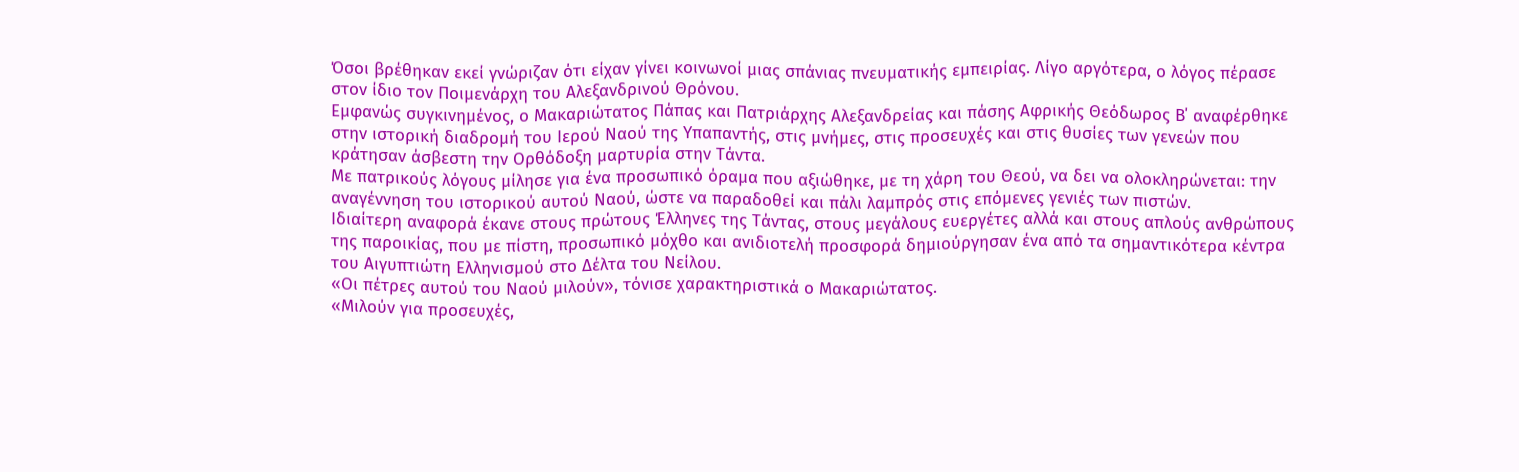Όσοι βρέθηκαν εκεί γνώριζαν ότι είχαν γίνει κοινωνοί μιας σπάνιας πνευματικής εμπειρίας. Λίγο αργότερα, ο λόγος πέρασε στον ίδιο τον Ποιμενάρχη του Αλεξανδρινού Θρόνου.
Εμφανώς συγκινημένος, ο Μακαριώτατος Πάπας και Πατριάρχης Αλεξανδρείας και πάσης Αφρικής Θεόδωρος Β΄ αναφέρθηκε στην ιστορική διαδρομή του Ιερού Ναού της Υπαπαντής, στις μνήμες, στις προσευχές και στις θυσίες των γενεών που κράτησαν άσβεστη την Ορθόδοξη μαρτυρία στην Τάντα.
Με πατρικούς λόγους μίλησε για ένα προσωπικό όραμα που αξιώθηκε, με τη χάρη του Θεού, να δει να ολοκληρώνεται: την αναγέννηση του ιστορικού αυτού Ναού, ώστε να παραδοθεί και πάλι λαμπρός στις επόμενες γενιές των πιστών.
Ιδιαίτερη αναφορά έκανε στους πρώτους Έλληνες της Τάντας, στους μεγάλους ευεργέτες αλλά και στους απλούς ανθρώπους της παροικίας, που με πίστη, προσωπικό μόχθο και ανιδιοτελή προσφορά δημιούργησαν ένα από τα σημαντικότερα κέντρα του Αιγυπτιώτη Ελληνισμού στο Δέλτα του Νείλου.
«Οι πέτρες αυτού του Ναού μιλούν», τόνισε χαρακτηριστικά ο Μακαριώτατος.
«Μιλούν για προσευχές,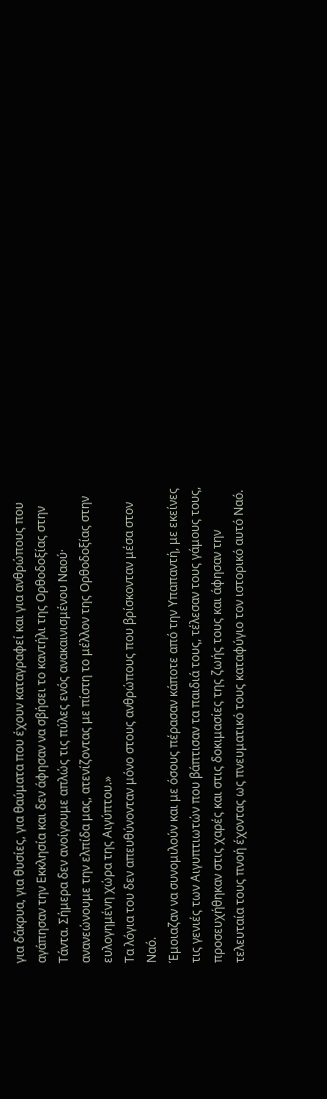για δάκρυα, για θυσίες, για θαύματα που έχουν καταγραφεί και για ανθρώπους που αγάπησαν την Εκκλησία και δεν άφησαν να σβήσει το καντήλι της Ορθοδοξίας στην Τάντα. Σήμερα δεν ανοίγουμε απλώς τις πύλες ενός ανακαινισμένου Ναού· ανανεώνουμε την ελπίδα μας, ατενίζοντας με πίστη το μέλλον της Ορθοδοξίας στην ευλογημένη χώρα της Αιγύπτου.»
Τα λόγια του δεν απευθύνονταν μόνο στους ανθρώπους που βρίσκονταν μέσα στον Ναό.
Έμοιαζαν να συνομιλούν και με όσους πέρασαν κάποτε από την Υπαπαντή, με εκείνες τις γενιές των Αιγυπτιωτών που βάπτισαν τα παιδιά τους, τέλεσαν τους γάμους τους, προσευχήθηκαν στις χαρές και στις δοκιμασίες της ζωής τους και άφησαν την τελευταία τους πνοή έχοντας ως πνευματικό τους καταφύγιο τον ιστορικό αυτό Ναό.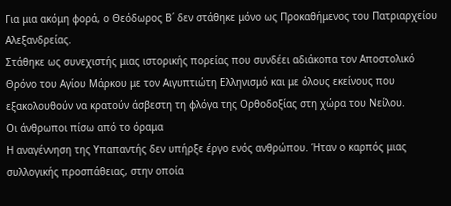Για μια ακόμη φορά, ο Θεόδωρος Β΄ δεν στάθηκε μόνο ως Προκαθήμενος του Πατριαρχείου Αλεξανδρείας.
Στάθηκε ως συνεχιστής μιας ιστορικής πορείας που συνδέει αδιάκοπα τον Αποστολικό Θρόνο του Αγίου Μάρκου με τον Αιγυπτιώτη Ελληνισμό και με όλους εκείνους που εξακολουθούν να κρατούν άσβεστη τη φλόγα της Ορθοδοξίας στη χώρα του Νείλου.
Οι άνθρωποι πίσω από το όραμα
Η αναγέννηση της Υπαπαντής δεν υπήρξε έργο ενός ανθρώπου. Ήταν ο καρπός μιας συλλογικής προσπάθειας, στην οποία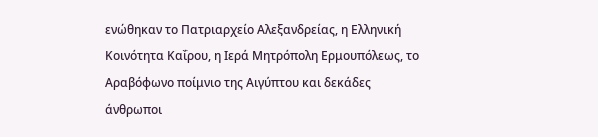ενώθηκαν το Πατριαρχείο Αλεξανδρείας, η Ελληνική Κοινότητα Καΐρου, η Ιερά Μητρόπολη Ερμουπόλεως, το Αραβόφωνο ποίμνιο της Αιγύπτου και δεκάδες άνθρωποι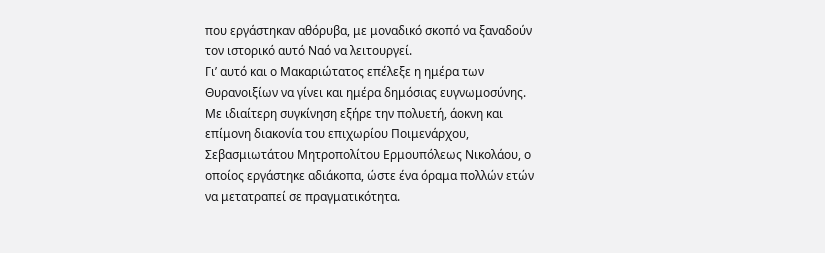που εργάστηκαν αθόρυβα, με μοναδικό σκοπό να ξαναδούν τον ιστορικό αυτό Ναό να λειτουργεί.
Γι’ αυτό και ο Μακαριώτατος επέλεξε η ημέρα των Θυρανοιξίων να γίνει και ημέρα δημόσιας ευγνωμοσύνης.
Με ιδιαίτερη συγκίνηση εξήρε την πολυετή, άοκνη και επίμονη διακονία του επιχωρίου Ποιμενάρχου, Σεβασμιωτάτου Μητροπολίτου Ερμουπόλεως Νικολάου, ο οποίος εργάστηκε αδιάκοπα, ώστε ένα όραμα πολλών ετών να μετατραπεί σε πραγματικότητα.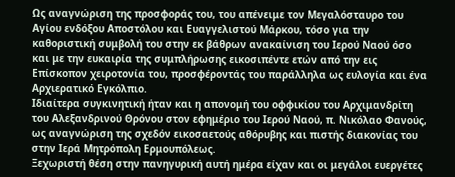Ως αναγνώριση της προσφοράς του, του απένειμε τον Μεγαλόσταυρο του Αγίου ενδόξου Αποστόλου και Ευαγγελιστού Μάρκου, τόσο για την καθοριστική συμβολή του στην εκ βάθρων ανακαίνιση του Ιερού Ναού όσο και με την ευκαιρία της συμπλήρωσης εικοσιπέντε ετών από την εις Επίσκοπον χειροτονία του, προσφέροντάς του παράλληλα ως ευλογία και ένα Αρχιερατικό Εγκόλπιο.
Ιδιαίτερα συγκινητική ήταν και η απονομή του οφφικίου του Αρχιμανδρίτη του Αλεξανδρινού Θρόνου στον εφημέριο του Ιερού Ναού, π. Νικόλαο Φανούς, ως αναγνώριση της σχεδόν εικοσαετούς αθόρυβης και πιστής διακονίας του στην Ιερά Μητρόπολη Ερμουπόλεως.
Ξεχωριστή θέση στην πανηγυρική αυτή ημέρα είχαν και οι μεγάλοι ευεργέτες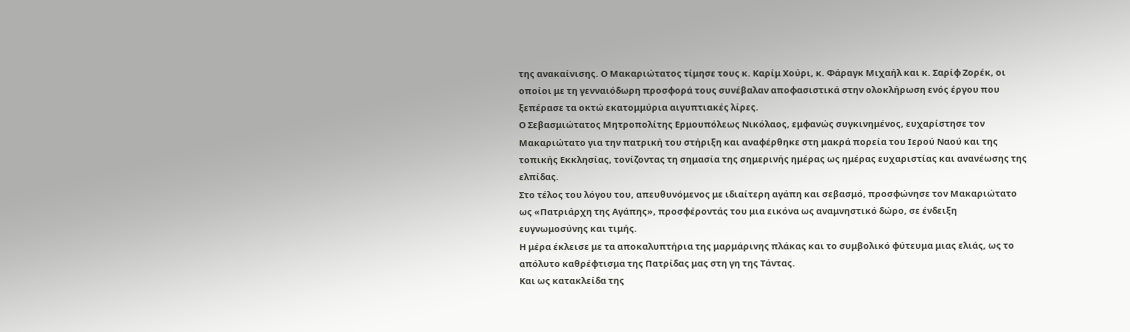της ανακαίνισης. Ο Μακαριώτατος τίμησε τους κ. Καρίμ Χούρι, κ. Φάραγκ Μιχαήλ και κ. Σαρίφ Ζορέκ, οι οποίοι με τη γενναιόδωρη προσφορά τους συνέβαλαν αποφασιστικά στην ολοκλήρωση ενός έργου που ξεπέρασε τα οκτώ εκατομμύρια αιγυπτιακές λίρες.
Ο Σεβασμιώτατος Μητροπολίτης Ερμουπόλεως Νικόλαος, εμφανώς συγκινημένος, ευχαρίστησε τον Μακαριώτατο για την πατρική του στήριξη και αναφέρθηκε στη μακρά πορεία του Ιερού Ναού και της τοπικής Εκκλησίας, τονίζοντας τη σημασία της σημερινής ημέρας ως ημέρας ευχαριστίας και ανανέωσης της ελπίδας.
Στο τέλος του λόγου του, απευθυνόμενος με ιδιαίτερη αγάπη και σεβασμό, προσφώνησε τον Μακαριώτατο ως «Πατριάρχη της Αγάπης», προσφέροντάς του μια εικόνα ως αναμνηστικό δώρο, σε ένδειξη ευγνωμοσύνης και τιμής.
Η μέρα έκλεισε με τα αποκαλυπτήρια της μαρμάρινης πλάκας και το συμβολικό φύτευμα μιας ελιάς, ως το απόλυτο καθρέφτισμα της Πατρίδας μας στη γη της Τάντας.
Και ως κατακλείδα της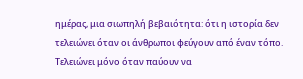ημέρας, μια σιωπηλή βεβαιότητα: ότι η ιστορία δεν τελειώνει όταν οι άνθρωποι φεύγουν από έναν τόπο. Τελειώνει μόνο όταν παύουν να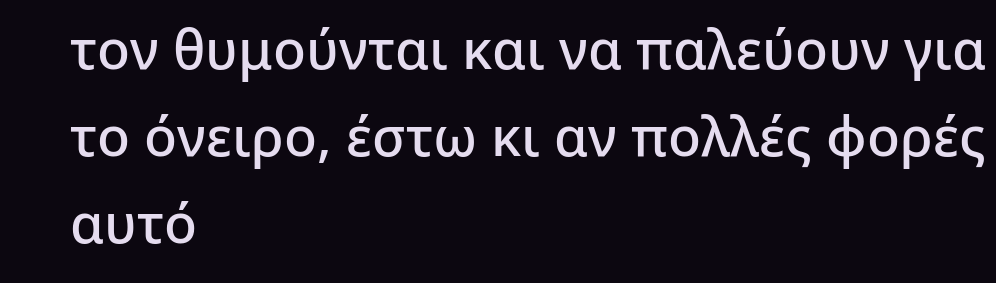τον θυμούνται και να παλεύουν για το όνειρο, έστω κι αν πολλές φορές αυτό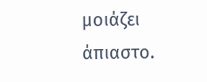μοιάζει άπιαστο.